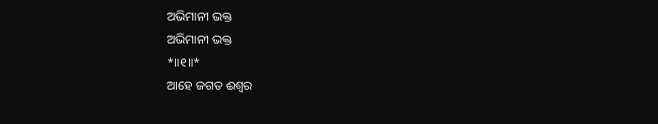ଅଭିମାନୀ ଭକ୍ତ
ଅଭିମାନୀ ଭକ୍ତ
*॥୧॥*
ଆହେ ଜଗତ ଈଶ୍ୱର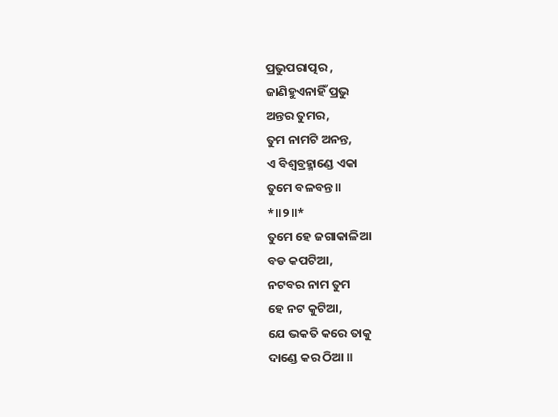ପ୍ରଭୁପରାତ୍ପର ,
ଜାଣିହୁଏନାହିଁ ପ୍ରଭୁ
ଅନ୍ତର ତୁମର,
ତୁମ ନାମଟି ଅନନ୍ତ,
ଏ ବିଶ୍ଵବ୍ରହ୍ମାଣ୍ଡେ ଏକା
ତୁମେ ବଳବନ୍ତ ॥
*॥୨॥*
ତୁମେ ହେ ଜଗାକାଳିଆ
ବଡ କପଟିଆ,
ନଟବର ନାମ ତୁମ
ହେ ନଟ କୁଟିଆ,
ଯେ ଭକତି କରେ ତାକୁ
ଦାଣ୍ଡେ କର ଠିଆ ॥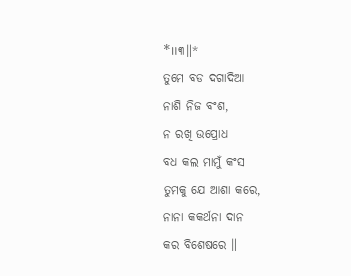*॥୩॥*
ତୁମେ ବଡ ଦଗାଦିଆ
ନାଶି ନିଜ ବଂଶ,
ନ ରଖି ଉପ୍ରୋଧ
ବଧ କଲ ମାମୁଁ କଂସ
ତୁମକୁ ଯେ ଆଶା କରେ,
ନାନା କକର୍ଥନା ଦାନ
କର ବିଶେଷରେ ॥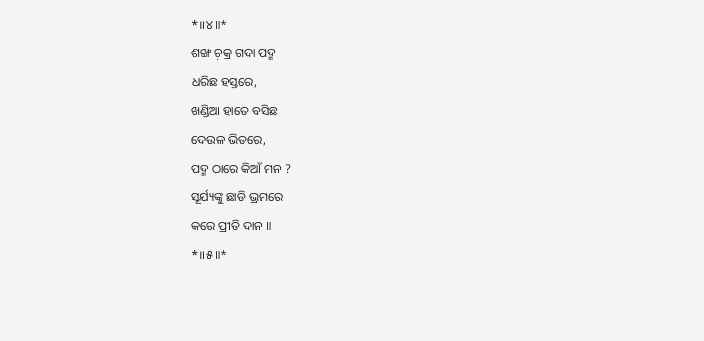*॥୪॥*
ଶଙ୍ଖ ଚ଼କ୍ର ଗଦା ପଦ୍ମ
ଧରିଛ ହସ୍ତରେ,
ଖଣ୍ଡିଆ ହାତେ ବସିଛ
ଦେଉଳ ଭିତରେ,
ପଦ୍ମ ଠାରେ କିଆଁ ମନ ?
ସୂର୍ଯ୍ୟଙ୍କୁ ଛାଡି ଭ୍ରମରେ
କରେ ପ୍ରୀତି ଦାନ ॥
*॥୫॥*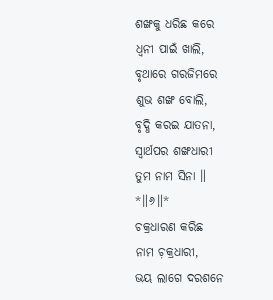ଶଙ୍ଖକୁ ଧରିଛ କରେ
ଧ୍ଵନୀ ପାଇଁ ଖାଲି,
ବୃଥାରେ ଗରଜିମରେ
ଶୁଭ ଶଙ୍ଖ ବୋଲି,
ବୃଦ୍ଧି କରଇ ଯାତନା,
ସ୍ଵାର୍ଥପର ଶଙ୍ଖଧାରୀ
ତୁମ ନାମ ସିନା ॥
*॥୬॥*
ଚକ୍ରଧାରଣ କରିଛ
ନାମ ଚ଼କ୍ରଧାରୀ,
ଭୟ ଲାଗେ ଦରଶନେ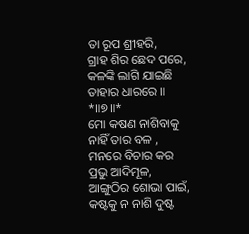ତା ରୂପ ଶ୍ରୀହରି,
ଗ୍ରାହ ଶିର ଛେଦ ପରେ,
କଳଙ୍କି ଲାଗି ଯାଇଛି
ତାହାର ଧାରରେ ॥
*॥୭॥*
ମୋ କଷଣ ନାଶିବାକୁ
ନାହିଁ ତାର ବଳ ,
ମନରେ ବିଚାର କର
ପ୍ରଭୁ ଆଦିମୂଳ,
ଆଙ୍ଗୁଠିର ଶୋଭା ପାଇଁ,
କଷ୍ଟକୁ ନ ନାଶି ଦୁଷ୍ଟ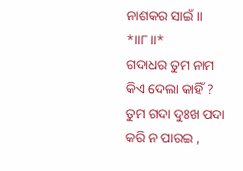ନାଶକର ସାଇଁ ॥
*॥୮॥*
ଗଦାଧର ତୁମ ନାମ
କିଏ ଦେଲା କାହିଁ ?
ତୁମ ଗଦା ଦୁଃଖ ପଦା
କରି ନ ପାରଇ ,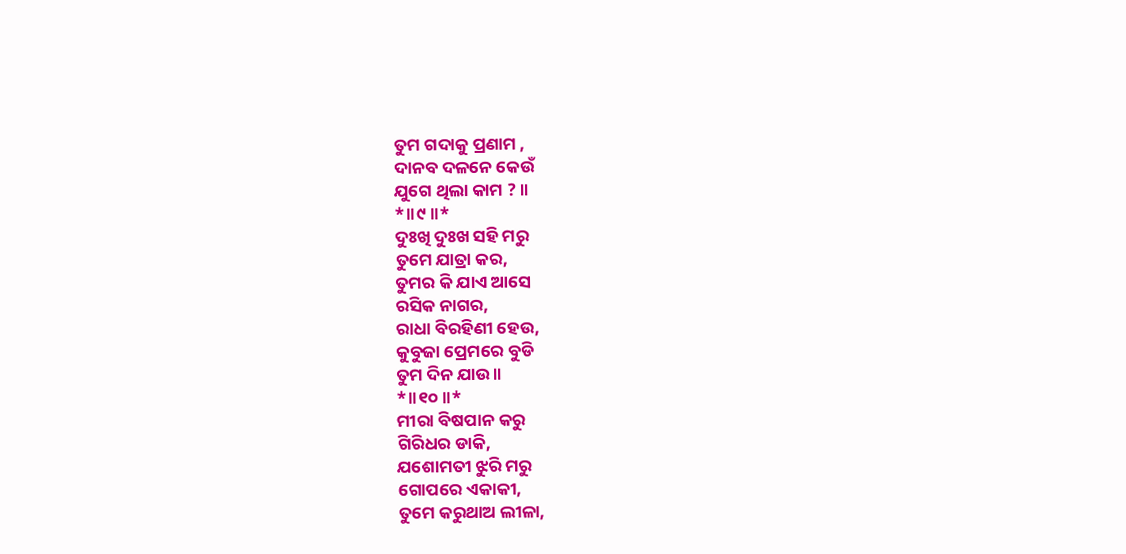ତୁମ ଗଦାକୁ ପ୍ରଣାମ ,
ଦାନବ ଦଳନେ କେଉଁ
ଯୁଗେ ଥିଲା କାମ ? ॥
*॥୯॥*
ଦୁଃଖି ଦୁଃଖ ସହି ମରୁ
ତୁମେ ଯାତ୍ରା କର,
ତୁମର କି ଯାଏ ଆସେ
ରସିକ ନାଗର,
ରାଧା ବିରହିଣୀ ହେଉ,
କୁବୁଜା ପ୍ରେମରେ ବୁଡି
ତୁମ ଦିନ ଯାଉ ॥
*॥୧୦॥*
ମୀରା ବିଷପାନ କରୁ
ଗିରିଧର ଡାକି,
ଯଶୋମତୀ ଝୁରି ମରୁ
ଗୋପରେ ଏକାକୀ,
ତୁମେ କରୁଥାଅ ଲୀଳା,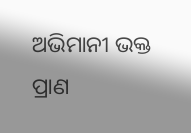ଅଭିମାନୀ ଭକ୍ତ ପ୍ରାଣ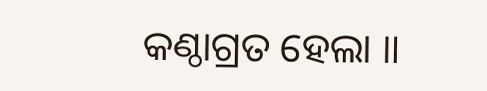କଣ୍ଠାଗ୍ରତ ହେଲା ॥